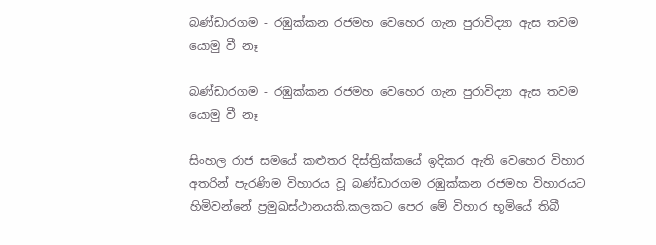බණ්ඩාරගම - රඹුක්කන රජමහ වෙහෙර ගැන පුරාවිද්‍යා ඇස තවම යොමු වී නෑ

බණ්ඩාරගම - රඹුක්කන රජමහ වෙහෙර ගැන පුරාවිද්‍යා ඇස තවම යොමු වී නෑ

සිංහල රාජ සමයේ කළුතර දිස්ත්‍රික්කයේ ඉදිකර ඇති වෙහෙර විහාර අතරින් පැරණිම විහාරය වූ බණ්ඩාරගම රඹුක්කන රජමහ විහාරයට හිමිවන්නේ ප්‍රමුඛස්ථානයකි.කලකට පෙර මේ විහාර භූමියේ තිබී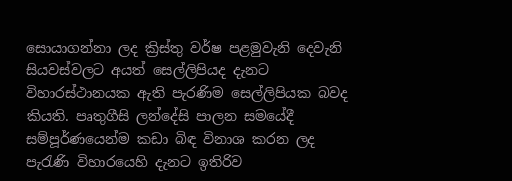සොයාගන්නා ලද ක්‍රිස්තු වර්ෂ පළමුවැනි දෙවැනි සියවස්වලට අයත් සෙල්ලිපියද දැනට විහාරස්ථානයක ඇති පැරණිම සෙල්ලිපියක බවද කියති. පෘතුගීසි ලන්දේසි පාලන සමයේදී සම්පූර්ණයෙන්ම කඩා බිඳ විනාශ කරන ලද පැරැණි විහාරයෙහි දැනට ඉතිරිව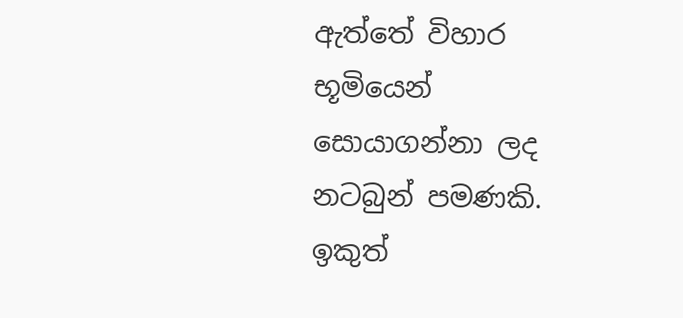ඇත්තේ විහාර භූමියෙන් සොයාගන්නා ලද නටබුන් පමණකි. ඉකුත්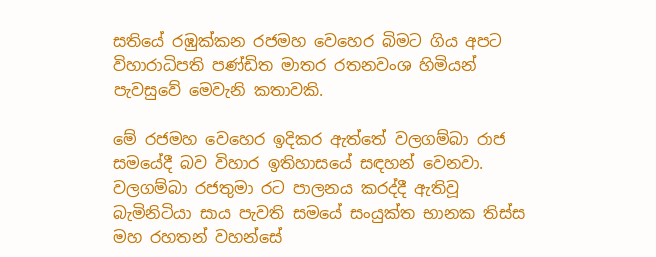සතියේ රඹුක්කන රජමහ වෙහෙර බිමට ගිය අපට විහාරාධිපති පණ්ඩිත මාතර රතනවංශ හිමියන් පැවසුවේ මෙවැනි කතාවකි.

මේ රජමහ වෙහෙර ඉදිකර ඇත්තේ වලගම්බා රාජ සමයේදී බව විහාර ඉතිහාසයේ සඳහන් වෙනවා. වලගම්බා රජතුමා රට පාලනය කරද්දී ඇතිවූ බැමිනිටියා සාය පැවති සමයේ සංයුක්ත භානක තිස්ස මහ රහතන් වහන්සේ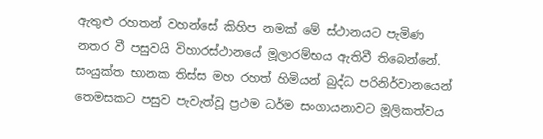ඇතුළු රහතන් වහන්සේ කිහිප නමක් මේ ස්ථානයට පැමිණ නතර වී පසුවයි විහාරස්ථානයේ මූලාරම්භය ඇතිවී තිබෙන්නේ. සංයුක්ත භානක තිස්ස මහ රහත් හිමියන් බුද්ධ පරිනිර්වානයෙන් තෙමසකට පසුව පැවැත්වූ ප්‍රථම ධර්ම සංගායනාවට මූලිකත්වය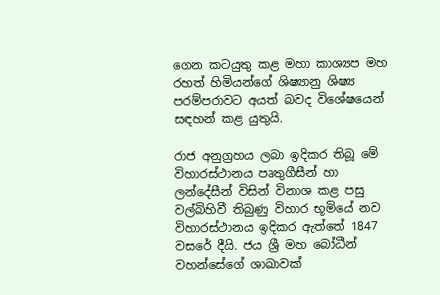ගෙන කටයුතු කළ මහා කාශ්‍යප මහ රහත් හිමියන්ගේ ශිෂ්‍යානු ශිෂ්‍ය පරම්පරාවට අයත් බවද විශේෂයෙන් සඳහන් කළ යුතුයි.

රාජ අනුග්‍රහය ලබා ඉදිකර තිබූ මේ විහාරස්ථානය පෘතුගීසීන් හා ලන්දේසීන් විසින් විනාශ කළ පසු වල්බිහිවී තිබුණු විහාර භූමියේ නව විහාරස්ථානය ඉදිකර ඇත්තේ 1847 වසරේ දීයි. ජය ශ්‍රී මහ බෝධීන් වහන්සේගේ ශාඛාවක්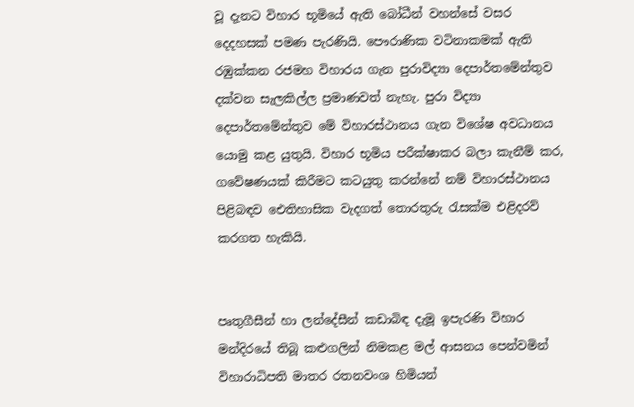වූ දැනට විහාර භූමියේ ඇති බෝධීන් වහන්සේ වසර දෙදහසක් පමණ පැරණියි. පෞරාණික වටිනාකමක් ඇති රඹුක්කන රජමහ විහාරය ගැන පුරාවිද්‍යා දෙපාර්තමේන්තුව දක්වන සැලකිල්ල ප්‍රමාණවත් නැහැ. පුරා විද්‍යා දෙපාර්තමේන්තුව මේ විහාරස්ථානය ගැන විශේෂ අවධානය යොමු කළ යුතුයි. විහාර භූමිය පරීක්ෂාකර බලා කැනීම් කර, ගවේෂණයක් කිරීමට කටයුතු කරන්නේ නම් විහාරස්ථානය පිළිබඳව ඓතිහාසික වැදගත් තොරතුරු රැසක්ම එළිදරව් කරගත හැකියි.


පෘතුගීසීන් හා ලන්දේසීන් කඩාබිඳ දැමූ ඉපැරණි විහාර මන්දිරයේ තිබූ කළුගලින් නිමකළ මල් ආසනය පෙන්වමින් විහාරාධිපති මාතර රතනවංශ හිමියන්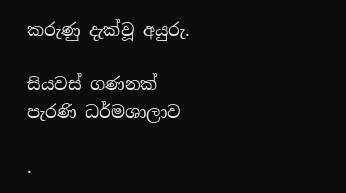කරුණු දැක්වූ අයුරු.

සියවස් ගණනක් පැරණි ධර්මශාලාව

.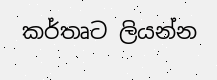කර්තෘට ලියන්න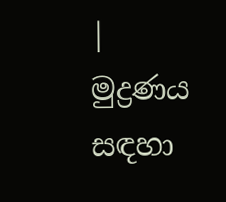| මුද්‍රණය සඳහා